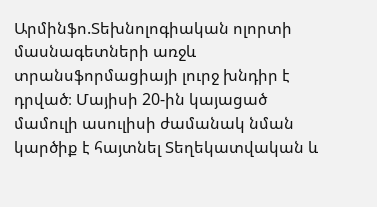Արմինֆո.Տեխնոլոգիական ոլորտի մասնագետների առջև տրանսֆորմացիայի լուրջ խնդիր է դրված։ Մայիսի 20-ին կայացած մամուլի ասուլիսի ժամանակ նման կարծիք է հայտնել Տեղեկատվական և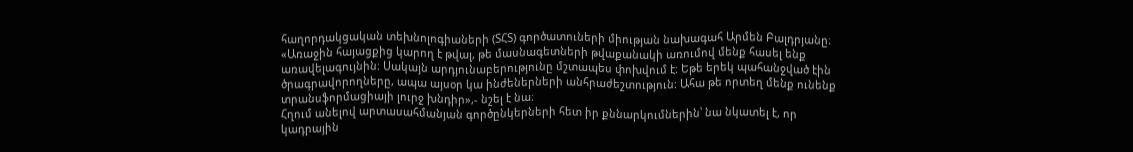հաղորդակցական տեխնոլոգիաների (ՏՀՏ) գործատուների միության նախագահ Արմեն Բալդրյանը։
«Առաջին հայացքից կարող է թվալ, թե մասնագետների թվաքանակի առումով մենք հասել ենք առավելագույնին։ Սակայն արդյունաբերությունը մշտապես փոխվում է։ Եթե երեկ պահանջված էին ծրագրավորողները, ապա այսօր կա ինժեներների անհրաժեշտություն։ Ահա թե որտեղ մենք ունենք տրանսֆորմացիայի լուրջ խնդիր»,- նշել է նա։
Հղում անելով արտասահմանյան գործընկերների հետ իր քննարկումներին՝ նա նկատել է, որ կադրային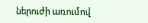ներուժի առումով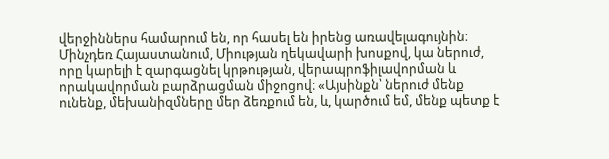վերջիններս համարում են, որ հասել են իրենց առավելագույնին։ Մինչդեռ Հայաստանում, Միության ղեկավարի խոսքով, կա ներուժ, որը կարելի է զարգացնել կրթության, վերապրոֆիլավորման և որակավորման բարձրացման միջոցով։ «Այսինքն՝ ներուժ մենք ունենք, մեխանիզմները մեր ձեռքում են, և, կարծում եմ, մենք պետք է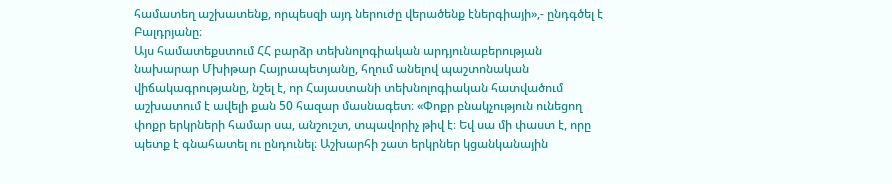համատեղ աշխատենք, որպեսզի այդ ներուժը վերածենք էներգիայի»,- ընդգծել է Բալդրյանը։
Այս համատեքստում ՀՀ բարձր տեխնոլոգիական արդյունաբերության նախարար Մխիթար Հայրապետյանը, հղում անելով պաշտոնական վիճակագրությանը, նշել է, որ Հայաստանի տեխնոլոգիական հատվածում աշխատում է ավելի քան 50 հազար մասնագետ։ «Փոքր բնակչություն ունեցող փոքր երկրների համար սա, անշուշտ, տպավորիչ թիվ է։ Եվ սա մի փաստ է, որը պետք է գնահատել ու ընդունել։ Աշխարհի շատ երկրներ կցանկանային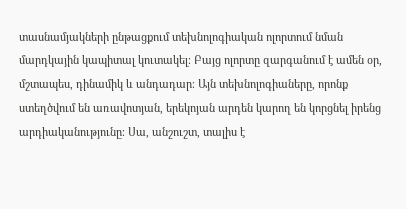տասնամյակների ընթացքում տեխնոլոգիական ոլորտում նման մարդկային կապիտալ կուտակել։ Բայց ոլորտը զարգանում է ամեն օր, մշտապես, դինամիկ և անդադար։ Այն տեխնոլոգիաները, որոնք ստեղծվում են առավոտյան, երեկոյան արդեն կարող են կորցնել իրենց արդիականությունը։ Սա, անշուշտ, տալիս է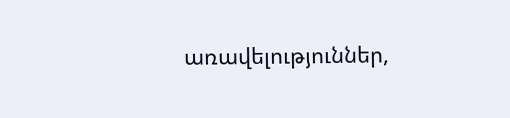առավելություններ,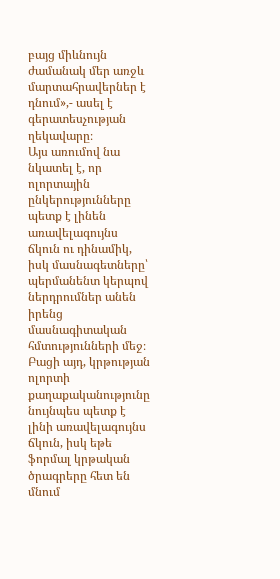բայց միևնույն ժամանակ մեր առջև մարտահրավերներ է դնում»,- ասել է գերատեսչության ղեկավարը։
Այս առումով նա նկատել է, որ ոլորտային ընկերությունները պետք է լինեն առավելագույնս ճկուն ու դինամիկ, իսկ մասնագետները՝ պերմանենտ կերպով ներդրումներ անեն իրենց մասնագիտական հմտությունների մեջ։ Բացի այդ, կրթության ոլորտի քաղաքականությունը նույնպես պետք է լինի առավելագույնս ճկուն, իսկ եթե ֆորմալ կրթական ծրագրերը հետ են մնում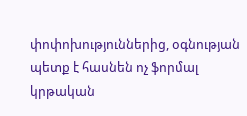փոփոխություններից, օգնության պետք է հասնեն ոչ ֆորմալ կրթական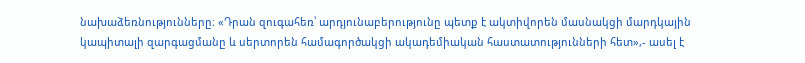նախաձեռնությունները։ «Դրան զուգահեռ՝ արդյունաբերությունը պետք է ակտիվորեն մասնակցի մարդկային կապիտալի զարգացմանը և սերտորեն համագործակցի ակադեմիական հաստատությունների հետ»,- ասել է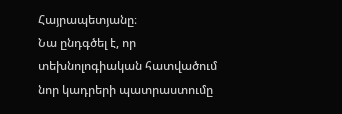Հայրապետյանը։
Նա ընդգծել է, որ տեխնոլոգիական հատվածում նոր կադրերի պատրաստումը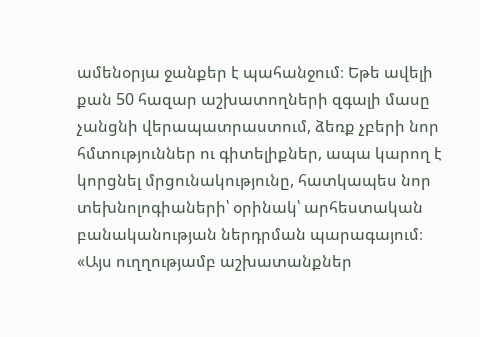ամենօրյա ջանքեր է պահանջում։ Եթե ավելի քան 50 հազար աշխատողների զգալի մասը չանցնի վերապատրաստում, ձեռք չբերի նոր հմտություններ ու գիտելիքներ, ապա կարող է կորցնել մրցունակությունը, հատկապես նոր տեխնոլոգիաների՝ օրինակ՝ արհեստական բանականության ներդրման պարագայում։ «Այս ուղղությամբ աշխատանքներ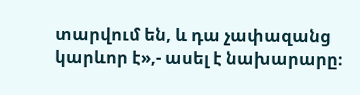տարվում են, և դա չափազանց կարևոր է»,- ասել է նախարարը։